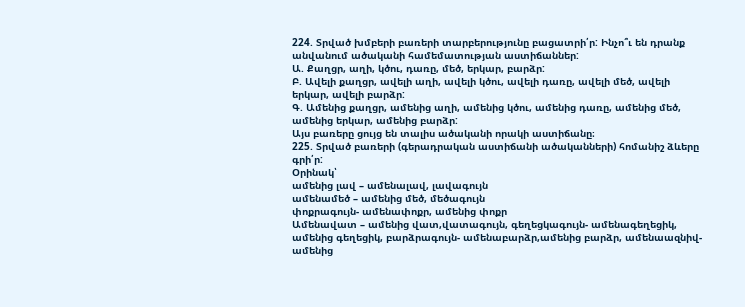224. Տրված խմբերի բառերի տարբերությունը բացատրի՛ր: Ինչո՞ւ են դրանք անվանում ածականի համեմատության աստիճաններ:
Ա. Քաղցր, աղի, կծու, դառը, մեծ, երկար, բարձր:
Բ. Ավելի քաղցր, ավելի աղի, ավելի կծու, ավելի դառը, ավելի մեծ, ավելի երկար, ավելի բարձր:
Գ. Ամենից քաղցր, ամենից աղի, ամենից կծու, ամենից դառը, ամենից մեծ, ամենից երկար, ամենից բարձր:
Այս բառերը ցույց են տալիս ածականի որակի աստիճանը։
225. Տրված բառերի (գերադրական աստիճանի ածականների) հոմանիշ ձևերը գրի՛ր:
Օրինակ՝
ամենից լավ – ամենալավ, լավագույն
ամենամեծ – ամենից մեծ, մեծագույն
փոքրագույն- ամենափոքր, ամենից փոքր
Ամենավատ – ամենից վատ,վատագույն, գեղեցկագույն- ամենագեղեցիկ, ամենից գեղեցիկ, բարձրագույն- ամենաբարձր,ամենից բարձր, ամենաազնիվ- ամենից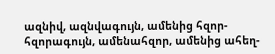ազնիվ, ազնվագույն, ամենից հզոր- հզորագույն, ամենահզոր, ամենից ահեղ-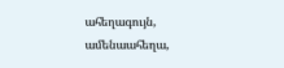ահեղագույն, ամենաահեղա,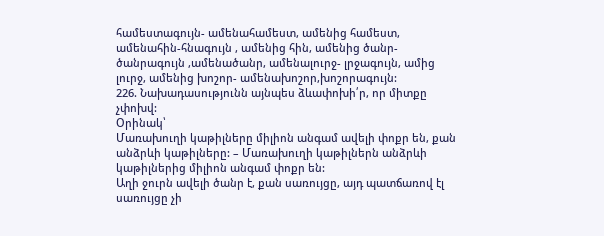համեստագույն- ամենահամեստ, ամենից համեստ, ամենահին-հնագույն , ամենից հին, ամենից ծանր- ծանրագույն ,ամենածանր, ամենալուրջ- լրջագույն, ամից լուրջ, ամենից խոշոր- ամենախոշոր,խոշորագույն:
226. Նախադասությունն այնպես ձևափոխի՛ր, որ միտքը չփոխվ:
Օրինակ՝
Մառախուղի կաթիլները միլիոն անգամ ավելի փոքր են, քան անձրևի կաթիլները: – Մառախուղի կաթիլներն անձրևի կաթիլներից միլիոն անգամ փոքր են:
Աղի ջուրն ավելի ծանր է, քան սառույցը, այդ պատճառով էլ սառույցը չի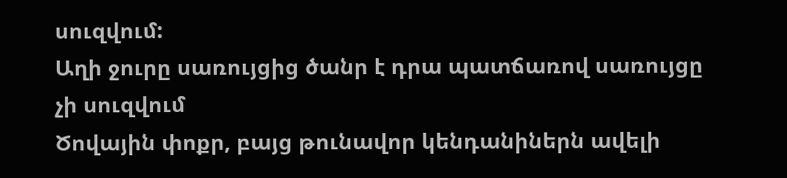սուզվում:
Աղի ջուրը սառույցից ծանր է դրա պատճառով սառույցը չի սուզվում
Ծովային փոքր, բայց թունավոր կենդանիներն ավելի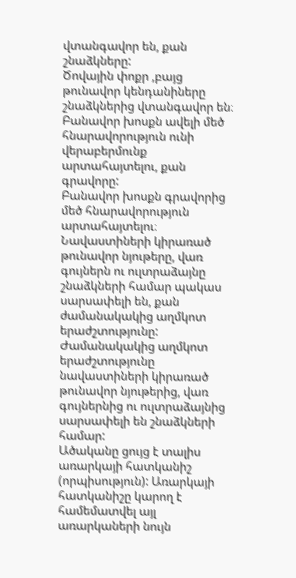վտանգավոր են, քան շնաձկները:
Ծովային փոքր ,բայց թունավոր կենդանիները շնաձկներից վտանգավոր են։
Բանավոր խոսքն ավելի մեծ հնարավորություն ունի վերաբերմունք արտահայտելու, քան գրավորը:
Բանավոր խոսքն գրավորից մեծ հնարավորություն արտահայտելու։
Նավաստիների կիրառած թունավոր նյութերը, վառ գույներն ու ուլտրաձայնը շնաձկների համար պակաս սարսափելի են, քան ժամանակակից աղմկոտ երաժշտությունը:
Ժամանակակից աղմկոտ երաժշտությունը նավաստիների կիրառած թունավոր նյութերից, վառ գույներնից ու ուլտրաձայնից սարսափելի են շնաձկների համար:
Ածականը ցույց է տալիս առարկայի հատկանիշ (որպիսություն): Առարկայի հատկանիշը կարող է համեմատվել այլ առարկաների նույն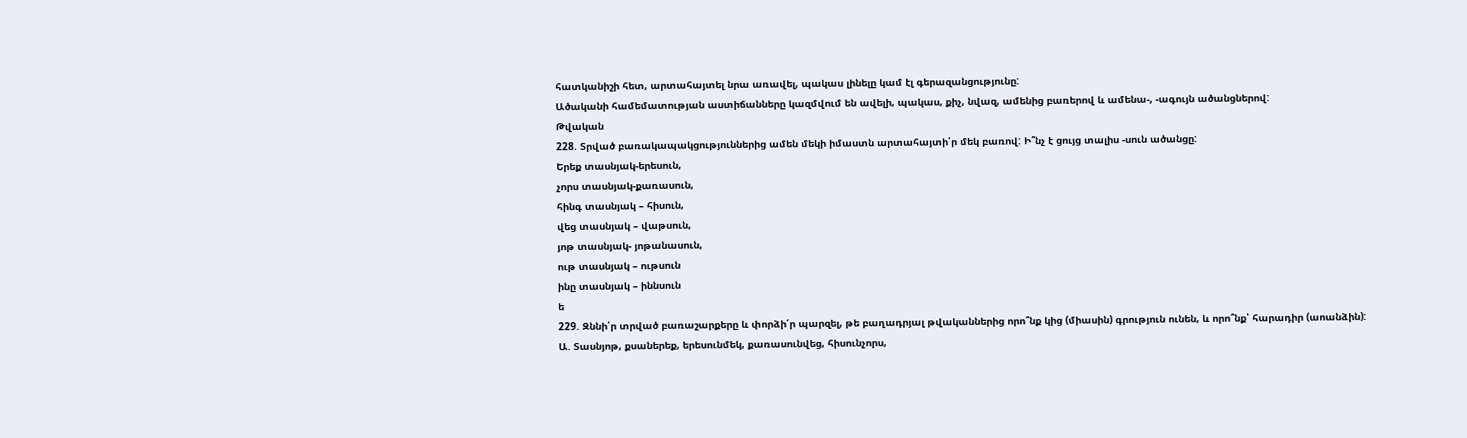հատկանիշի հետ, արտահայտել նրա առավել, պակաս լինելը կամ էլ գերազանցությունը:
Ածականի համեմատության աստիճանները կազմվում են ավելի, պակաս, քիչ, նվազ, ամենից բառերով և ամենա-, -ագույն ածանցներով:
Թվական
228. Տրված բառակապակցություններից ամեն մեկի իմաստն արտահայտի՛ր մեկ բառով: Ի՞նչ է ցույց տալիս -սուն ածանցը:
Երեք տասնյակ-երեսուն,
չորս տասնյակ-քառասուն,
հինգ տասնյակ – հիսուն,
վեց տասնյակ – վաթսուն,
յոթ տասնյակ- յոթանասուն,
ութ տասնյակ – ութսուն
ինը տասնյակ – իննսուն
ե
229. Զննի՛ր տրված բառաշարքերը և փորձի՛ր պարզել, թե բաղադրյալ թվականներից որո՞նք կից (միասին) գրություն ունեն, և որո՞նք՝ հարադիր (աոանձին):
Ա. Տասնյոթ, քսաներեք, երեսունմեկ, քառասունվեց, հիսունչորս,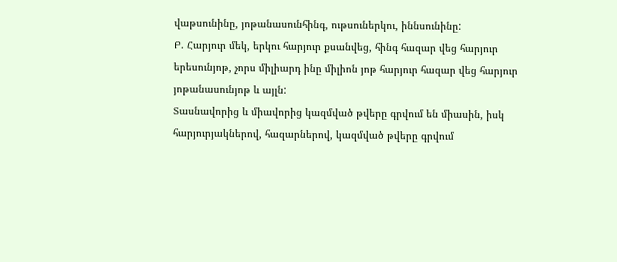վաթսունինը, յոթանասունհինգ, ութսուներկու, իննսունինը:
Բ. Հարյուր մեկ, երկու հարյուր քսանվեց, հինգ հազար վեց հարյուր երեսունյոթ, չորս միլիարդ ինը միլիոն յոթ հարյուր հազար վեց հարյուր յոթանասունյոթ և այլն:
Տասնավորից և միավորից կազմված թվերը գրվում են միասին, իսկ հարյուրյակներով, հազարներով, կազմված թվերը գրվում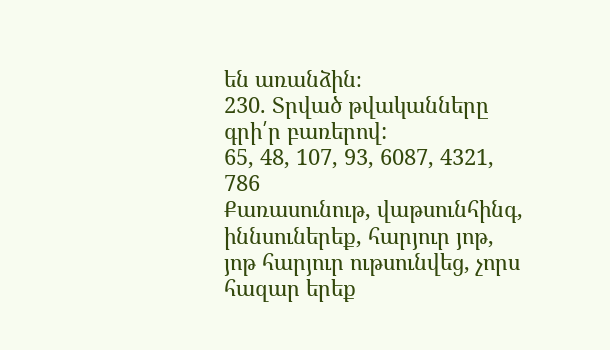են առանձին։
230. Տրված թվականները գրի՛ր բառերով:
65, 48, 107, 93, 6087, 4321, 786
Քառասունութ, վաթսունհինգ, իննսուներեք, հարյուր յոթ, յոթ հարյուր ութսունվեց, չորս հազար երեք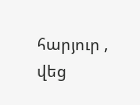հարյուր , վեց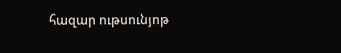հազար ութսունյոթ